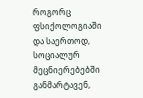როგორც ფსიქოლოგიაში და საერთოდ, სოციალურ მეცნიერებებში განმარტავენ,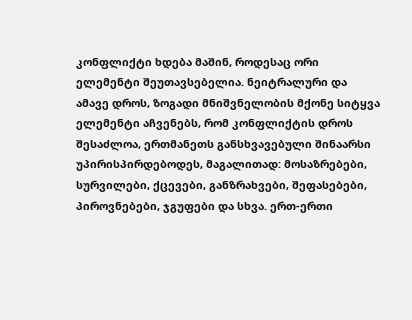კონფლიქტი ხდება მაშინ, როდესაც ორი ელემენტი შეუთავსებელია. ნეიტრალური და ამავე დროს, ზოგადი მნიშვნელობის მქონე სიტყვა ელემენტი აჩვენებს, რომ კონფლიქტის დროს შესაძლოა, ერთმანეთს განსხვავებული შინაარსი უპირისპირდებოდეს, მაგალითად: მოსაზრებები, სურვილები, ქცევები, განზრახვები, შეფასებები, პიროვნებები, ჯგუფები და სხვა. ერთ-ერთი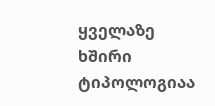ყველაზე ხშირი ტიპოლოგიაა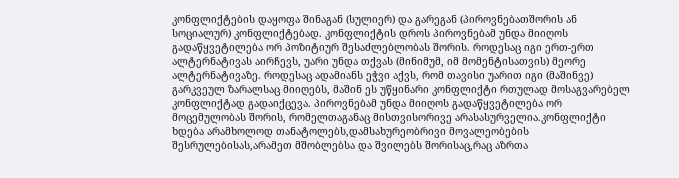კონფლიქტების დაყოფა შინაგან (სულიერ) და გარეგან (პიროვნებათშორის ან სოციალურ) კონფლიქტებად. კონფლიქტის დროს პიროვნებამ უნდა მიიღოს გადაწყვეტილება ორ პოზიტიურ შესაძლებლობას შორის. როდესაც იგი ერთ-ერთ ალტერნატივას აირჩევს, უარი უნდა თქვას (მინიმუმ, იმ მომენტისათვის) მეორე ალტერნატივაზე. როდესაც ადამიანს ეჭვი აქვს, რომ თავისი უარით იგი (მაშინვე) გარკვეულ ზარალსაც მიიღებს, მაშინ ეს უწყინარი კონფლიქტი რთულად მოსაგვარებელ კონფლიქტად გადაიქცევა. პიროვნებამ უნდა მიიღოს გადაწყვეტილება ორ მოცემულობას შორის, რომელთაგანაც მისთვისორივე არასასურველია.კონფლიქტი ხდება არამხოლოდ თანატოლებს,დამსახურეობრივი მოვალეობების შესრულებისას,არამეთ მშობლებსა და შვილებს შორისაც,რაც აზრთა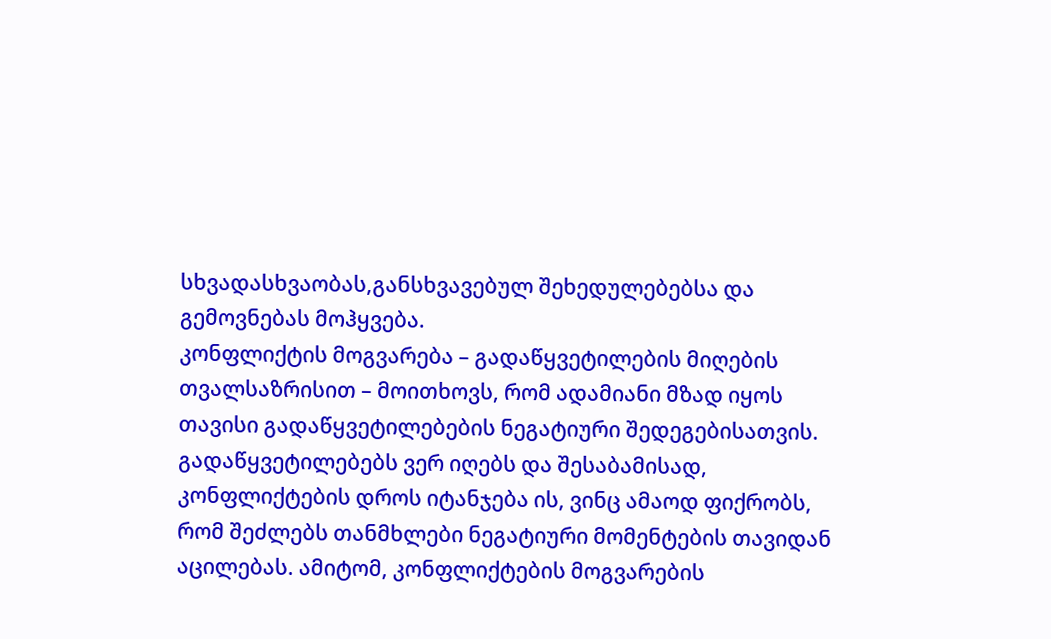სხვადასხვაობას,განსხვავებულ შეხედულებებსა და გემოვნებას მოჰყვება.
კონფლიქტის მოგვარება – გადაწყვეტილების მიღების თვალსაზრისით – მოითხოვს, რომ ადამიანი მზად იყოს თავისი გადაწყვეტილებების ნეგატიური შედეგებისათვის. გადაწყვეტილებებს ვერ იღებს და შესაბამისად, კონფლიქტების დროს იტანჯება ის, ვინც ამაოდ ფიქრობს, რომ შეძლებს თანმხლები ნეგატიური მომენტების თავიდან აცილებას. ამიტომ, კონფლიქტების მოგვარების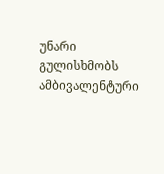უნარი გულისხმობს ამბივალენტური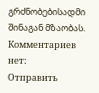გრძნობებისადმი შინაგან მზაობას.
Комментариев нет:
Отправить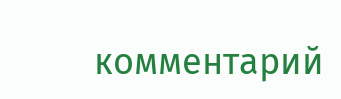комментарий